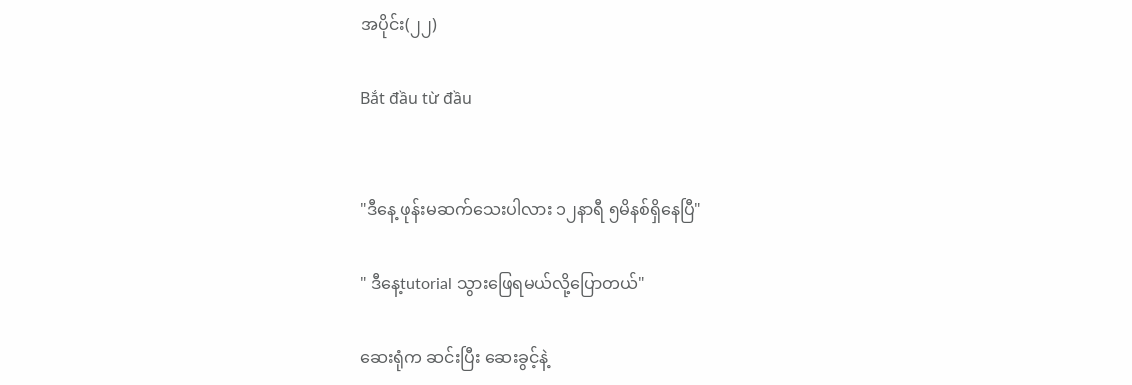အပိုင်း(၂၂)

Bắt đầu từ đầu


"ဒီနေ့ ဖုန်းမဆက်သေးပါလား ၁၂နာရီ ၅မိနစ်ရှိနေပြီ"

" ဒီနေ့tutorial သွားဖြေရမယ်လို့ပြောတယ်"

ဆေးရုံက ဆင်းပြီး ဆေးခွင့်နဲ့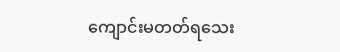ကျောင်းမတတ်ရသေး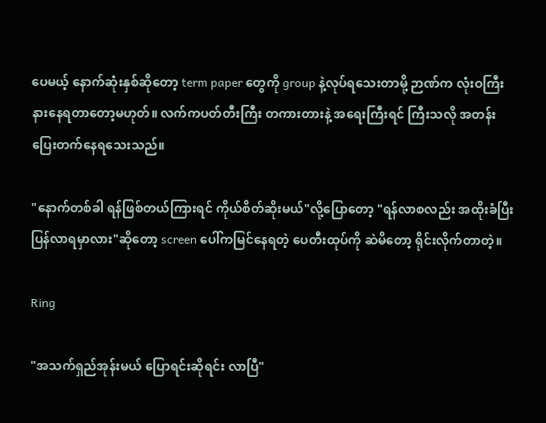ပေမယ့် နောက်ဆုံးနှစ်ဆိုတော့ term paper တွေကို group နဲ့လုပ်ရသေးတာမို့ ဉာဏ်က လုံးဝကြီး နားနေရတာတော့မဟုတ်။ လက်ကပတ်တီးကြီး တကားတားနဲ့ အရေးကြီးရင် ကြီးသလို အတန်းပြေးတက်နေရသေးသည်။

"နောက်တစ်ခါ ရန်ဖြစ်တယ်ကြားရင် ကိုယ်စိတ်ဆိုးမယ်"လို့ပြောတော့ "ရန်လာစလည်း အထိုးခံပြီးပြန်လာရမှာလား"ဆိုတော့ screen ပေါ်ကမြင်နေရတဲ့ ပေတီးထုပ်ကို ဆဲမိတော့ ရိုင်းလိုက်တာတဲ့။

Ring

"အသက်ရှည်အုန်းမယ် ပြောရင်းဆိုရင်း လာပြီ"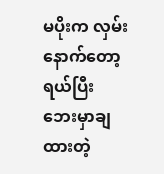မပိုးက လှမ်းနောက်တော့ ရယ်ပြီး ဘေးမှာချထားတဲ့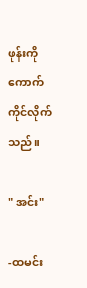ဖုန်းကိုကောက်ကိုင်လိုက်သည်။

" အင်း"

-ထမင်း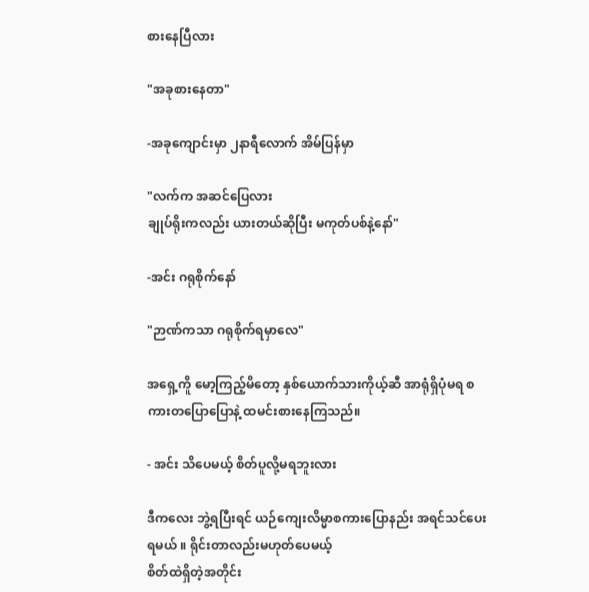စားနေပြီလား

"အခုစားနေတာ"

-အခုကျောင်းမှာ ၂နာရီလောက် အိမ်ပြန်မှာ

"လက်က အဆင်ပြေလား
ချုပ်ရိုးကလည်း ယားတယ်ဆိုပြီး မကုတ်ပစ်နဲ့နော်"

-အင်း ဂရုစိုက်နော်

"ဉာဏ်ကသာ ဂရုစိုက်ရမှာလေ"

အရှေ့ကိူ မော့ကြည့်မိတော့ နှစ်ယောက်သားကိုယ့်ဆီ အာရုံရှိပုံမရ စကားတပြောပြောနဲ့ ထမင်းစားနေကြသည်။

- အင်း သိပေမယ့် စိတ်ပူလို့မရဘူးလား

ဒီကလေး ဘွဲ့ရပြီးရင် ယဉ်ကျေးလိမ္မာစကားပြောနည်း အရင်သင်ပေးရမယ် ။ ရိုင်းတာလည်းမဟုတ်ပေမယ့်
စိတ်ထဲရှိတဲ့အတိုင်း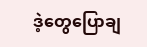ဒဲ့တွေပြောချ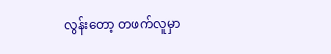လွန်းတော့ တဖက်လူမှာ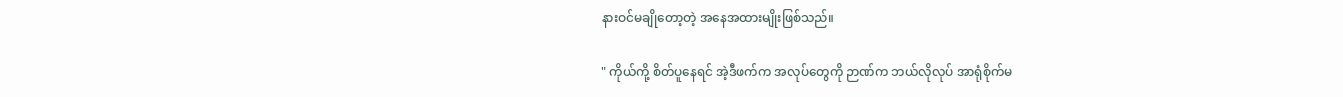နားဝင်မချိုတော့တဲ့ အနေအထားမျိုးဖြစ်သည်။

" ကိုယ်ကို့ စိတ်ပူနေရင် အဲ့ဒီဖက်က အလုပ်တွေကို ဉာဏ်က ဘယ်လိုလုပ် အာရုံစိုက်မ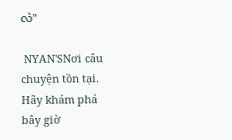လဲ"

 NYAN'SNơi câu chuyện tồn tại. Hãy khám phá bây giờ